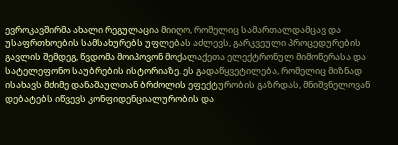ევროკავშირმა ახალი რეგულაცია მიიღო, რომელიც სამართალდამცავ და უსაფრთხოების სამსახურებს უფლებას აძლევს, გარკვეული პროცედურების გავლის შემდეგ, წვდომა მოიპოვონ მოქალაქეთა ელექტრონულ მიმოწერასა და სატელეფონო საუბრების ისტორიაზე. ეს გადაწყვეტილება, რომელიც მიზნად ისახავს მძიმე დანაშაულთან ბრძოლის ეფექტურობის გაზრდას, მნიშვნელოვან დებატებს იწვევს კონფიდენციალურობის და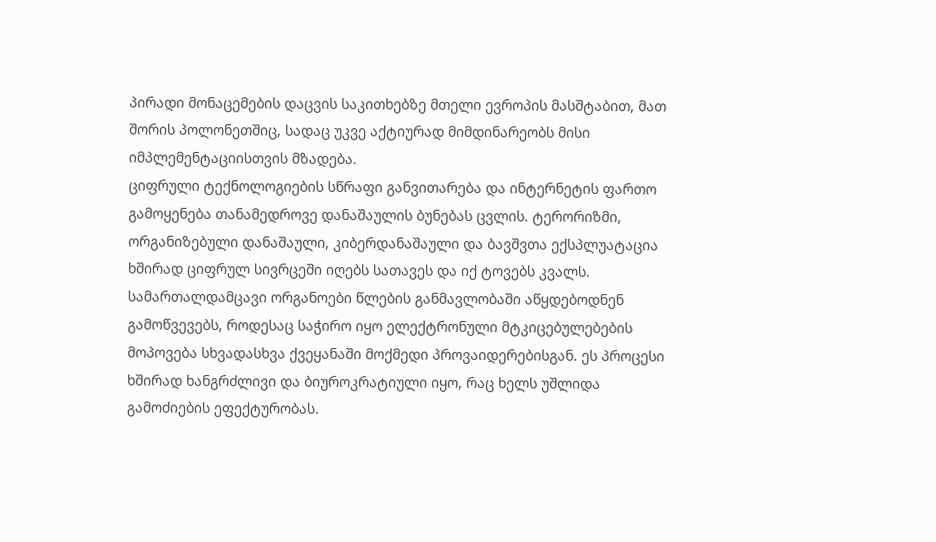პირადი მონაცემების დაცვის საკითხებზე მთელი ევროპის მასშტაბით, მათ შორის პოლონეთშიც, სადაც უკვე აქტიურად მიმდინარეობს მისი იმპლემენტაციისთვის მზადება.
ციფრული ტექნოლოგიების სწრაფი განვითარება და ინტერნეტის ფართო გამოყენება თანამედროვე დანაშაულის ბუნებას ცვლის. ტერორიზმი, ორგანიზებული დანაშაული, კიბერდანაშაული და ბავშვთა ექსპლუატაცია ხშირად ციფრულ სივრცეში იღებს სათავეს და იქ ტოვებს კვალს. სამართალდამცავი ორგანოები წლების განმავლობაში აწყდებოდნენ გამოწვევებს, როდესაც საჭირო იყო ელექტრონული მტკიცებულებების მოპოვება სხვადასხვა ქვეყანაში მოქმედი პროვაიდერებისგან. ეს პროცესი ხშირად ხანგრძლივი და ბიუროკრატიული იყო, რაც ხელს უშლიდა გამოძიების ეფექტურობას.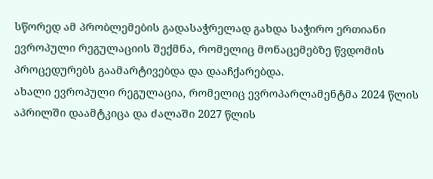სწორედ ამ პრობლემების გადასაჭრელად გახდა საჭირო ერთიანი ევროპული რეგულაციის შექმნა, რომელიც მონაცემებზე წვდომის პროცედურებს გაამარტივებდა და დააჩქარებდა.
ახალი ევროპული რეგულაცია, რომელიც ევროპარლამენტმა 2024 წლის აპრილში დაამტკიცა და ძალაში 2027 წლის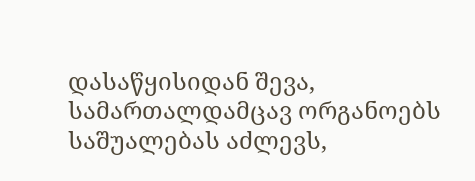დასაწყისიდან შევა, სამართალდამცავ ორგანოებს საშუალებას აძლევს,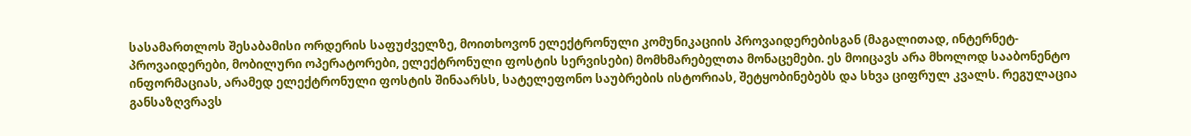სასამართლოს შესაბამისი ორდერის საფუძველზე, მოითხოვონ ელექტრონული კომუნიკაციის პროვაიდერებისგან (მაგალითად, ინტერნეტ-პროვაიდერები, მობილური ოპერატორები, ელექტრონული ფოსტის სერვისები) მომხმარებელთა მონაცემები. ეს მოიცავს არა მხოლოდ სააბონენტო ინფორმაციას, არამედ ელექტრონული ფოსტის შინაარსს, სატელეფონო საუბრების ისტორიას, შეტყობინებებს და სხვა ციფრულ კვალს. რეგულაცია განსაზღვრავს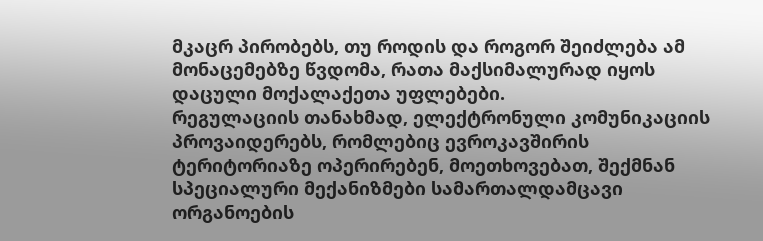მკაცრ პირობებს, თუ როდის და როგორ შეიძლება ამ მონაცემებზე წვდომა, რათა მაქსიმალურად იყოს დაცული მოქალაქეთა უფლებები.
რეგულაციის თანახმად, ელექტრონული კომუნიკაციის პროვაიდერებს, რომლებიც ევროკავშირის ტერიტორიაზე ოპერირებენ, მოეთხოვებათ, შექმნან სპეციალური მექანიზმები სამართალდამცავი ორგანოების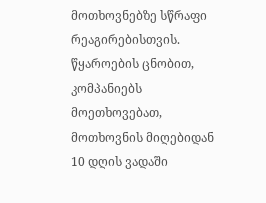მოთხოვნებზე სწრაფი რეაგირებისთვის. წყაროების ცნობით, კომპანიებს მოეთხოვებათ, მოთხოვნის მიღებიდან 10 დღის ვადაში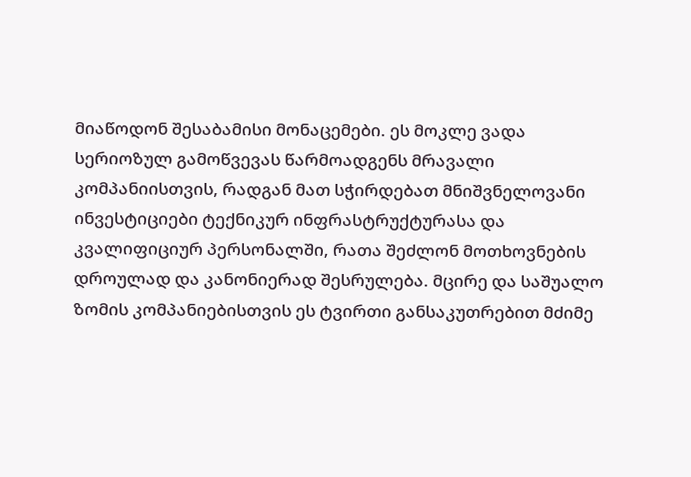მიაწოდონ შესაბამისი მონაცემები. ეს მოკლე ვადა სერიოზულ გამოწვევას წარმოადგენს მრავალი კომპანიისთვის, რადგან მათ სჭირდებათ მნიშვნელოვანი ინვესტიციები ტექნიკურ ინფრასტრუქტურასა და კვალიფიციურ პერსონალში, რათა შეძლონ მოთხოვნების დროულად და კანონიერად შესრულება. მცირე და საშუალო ზომის კომპანიებისთვის ეს ტვირთი განსაკუთრებით მძიმე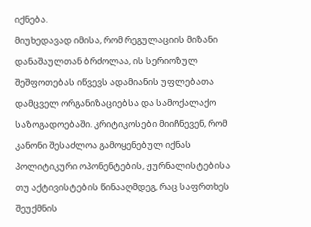იქნება.
მიუხედავად იმისა, რომ რეგულაციის მიზანი დანაშაულთან ბრძოლაა, ის სერიოზულ შეშფოთებას იწვევს ადამიანის უფლებათა დამცველ ორგანიზაციებსა და სამოქალაქო საზოგადოებაში. კრიტიკოსები მიიჩნევენ, რომ კანონი შესაძლოა გამოყენებულ იქნას პოლიტიკური ოპონენტების, ჟურნალისტებისა თუ აქტივისტების წინააღმდეგ, რაც საფრთხეს შეუქმნის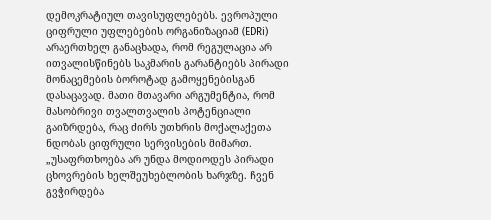დემოკრატიულ თავისუფლებებს. ევროპული ციფრული უფლებების ორგანიზაციამ (EDRi) არაერთხელ განაცხადა, რომ რეგულაცია არ ითვალისწინებს საკმარის გარანტიებს პირადი მონაცემების ბოროტად გამოყენებისგან დასაცავად. მათი მთავარი არგუმენტია, რომ მასობრივი თვალთვალის პოტენციალი გაიზრდება, რაც ძირს უთხრის მოქალაქეთა ნდობას ციფრული სერვისების მიმართ.
„უსაფრთხოება არ უნდა მოდიოდეს პირადი ცხოვრების ხელშეუხებლობის ხარჯზე. ჩვენ გვჭირდება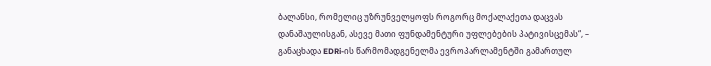ბალანსი, რომელიც უზრუნველყოფს როგორც მოქალაქეთა დაცვას დანაშაულისგან, ასევე მათი ფუნდამენტური უფლებების პატივისცემას“, – განაცხადა EDRi-ის წარმომადგენელმა ევროპარლამენტში გამართულ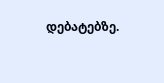დებატებზე.